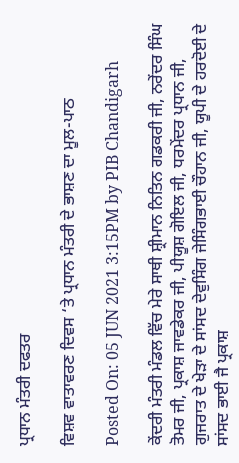ਪ੍ਰਧਾਨ ਮੰਤਰੀ ਦਫਤਰ

ਵਿਸ਼ਵ ਵਾਤਾਵਰਣ ਦਿਵਸ ‘ਤੇ ਪ੍ਰਧਾਨ ਮੰਤਰੀ ਦੇ ਭਾਸ਼ਣ ਦਾ ਮੂਲ-ਪਾਠ

Posted On: 05 JUN 2021 3:15PM by PIB Chandigarh

ਕੇਂਦਰੀ ਮੰਤਰੀ ਮੰਡਲ ਵਿੱਚ ਮੇਰੇ ਸਾਥੀ ਸ਼੍ਰੀਮਾਨ ਨਿਤਿਨ ਗਡਕਰੀ ਜੀ, ਨਰੇਂਦਰ ਸਿੰਘ ਤੋਮਰ ਜੀ, ਪ੍ਰਕਾਸ਼ ਜਾਵਡੇਕਰ ਜੀ, ਪੀਯੂਸ਼ ਗੋਇਲ ਜੀ, ਧਰਮੇਂਦਰ ਪ੍ਰਧਾਨ ਜੀ, ਗੁਜਰਾਤ ਦੇ ਖੇੜਾ ਦੇ ਸਾਂਸਦ ਦੇਵੁਸਿੰਗ ਜੇਸਿੰਗਭਾਈ ਚੌਹਾਨ ਜੀ, ਯੂਪੀ ਦੇ ਹਰਦੋਈ ਦੇ ਸਾਂਸਦ ਭਾਈ ਜੈ ਪ੍ਰਕਾਸ਼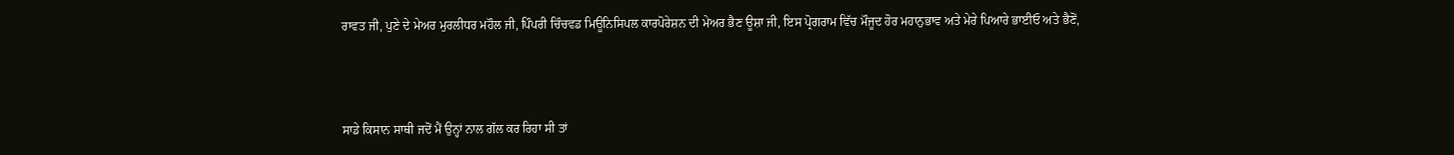ਰਾਵਤ ਜੀ, ਪੁਣੇ ਦੇ ਮੇਅਰ ਮੁਰਲੀਧਰ ਮਹੌਲ ਜੀ, ਪਿੰਪਰੀ ਚਿੰਚਵਡ ਮਿਊਨਿਸਿਪਲ ਕਾਰਪੋਰੇਸ਼ਨ ਦੀ ਮੇਅਰ ਭੈਣ ਊਸ਼ਾ ਜੀ, ਇਸ ਪ੍ਰੋਗਰਾਮ ਵਿੱਚ ਮੌਜੂਦ ਹੋਰ ਮਹਾਨੁਭਾਵ ਅਤੇ ਮੇਰੇ ਪਿਆਰੇ ਭਾਈਓ ਅਤੇ ਭੈਣੋਂ,



ਸਾਡੇ ਕਿਸਾਨ ਸਾਥੀ ਜਦੋਂ ਮੈਂ ਉਨ੍ਹਾਂ ਨਾਲ ਗੱਲ ਕਰ ਰਿਹਾ ਸੀ ਤਾਂ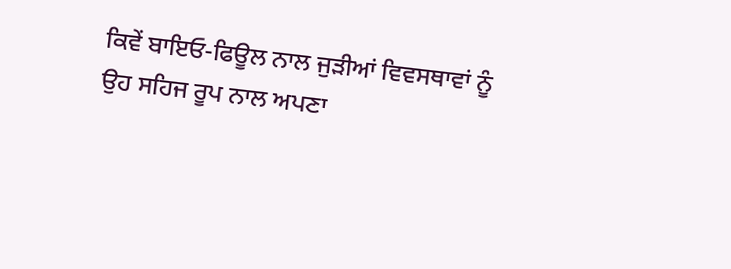ਕਿਵੇਂ ਬਾਇਓ-ਫਿਊਲ ਨਾਲ ਜੁੜੀਆਂ ਵਿਵਸਥਾਵਾਂ ਨੂੰ ਉਹ ਸਹਿਜ ਰੂਪ ਨਾਲ ਅਪਣਾ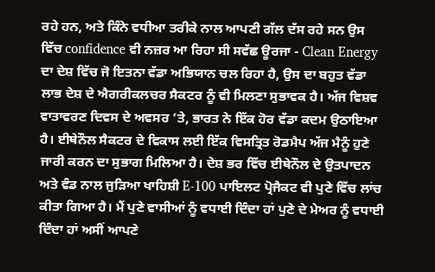ਰਹੇ ਹਨ, ਅਤੇ ਕਿੰਨੇ ਵਧੀਆ ਤਰੀਕੇ ਨਾਲ ਆਪਣੀ ਗੱਲ ਦੱਸ ਰਹੇ ਸਨ ਉਸ ਵਿੱਚ confidence ਵੀ ਨਜ਼ਰ ਆ ਰਿਹਾ ਸੀ ਸਵੱਛ ਊਰਜਾ - Clean Energy ਦਾ ਦੇਸ਼ ਵਿੱਚ ਜੋ ਇਤਨਾ ਵੱਡਾ ਅਭਿਯਾਨ ਚਲ ਰਿਹਾ ਹੈ, ਉਸ ਦਾ ਬਹੁਤ ਵੱਡਾ ਲਾਭ ਦੇਸ਼ ਦੇ ਐਗਰੀਕਲਚਰ ਸੈਕਟਰ ਨੂੰ ਵੀ ਮਿਲਣਾ ਸੁਭਾਵਕ ਹੈ। ਅੱਜ ਵਿਸ਼ਵ ਵਾਤਾਵਰਣ ਦਿਵਸ ਦੇ ਅਵਸਰ ’ਤੇ, ਭਾਰਤ ਨੇ ਇੱਕ ਹੋਰ ਵੱਡਾ ਕਦਮ ਉਠਾਇਆ ਹੈ। ਈਥੇਨੌਲ ਸੈਕਟਰ ਦੇ ਵਿਕਾਸ ਲਈ ਇੱਕ ਵਿਸਤ੍ਰਿਤ ਰੋਡਮੈਪ ਅੱਜ ਮੈਨੂੰ ਹੁਣੇ ਜਾਰੀ ਕਰਨ ਦਾ ਸੁਭਾਗ ਮਿਲਿਆ ਹੈ। ਦੇਸ਼ ਭਰ ਵਿੱਚ ਈਥੇਨੌਲ ਦੇ ਉਤਪਾਦਨ ਅਤੇ ਵੰਡ ਨਾਲ ਜੁੜਿਆ ਖਾਹਿਸ਼ੀ E-100 ਪਾਇਲਟ ਪ੍ਰੋਜੈਕਟ ਵੀ ਪੁਣੇ ਵਿੱਚ ਲਾਂਚ ਕੀਤਾ ਗਿਆ ਹੈ। ਮੈਂ ਪੁਣੇ ਵਾਸੀਆਂ ਨੂੰ ਵਧਾਈ ਦਿੰਦਾ ਹਾਂ ਪੁਣੇ ਦੇ ਮੇਅਰ ਨੂੰ ਵਧਾਈ ਦਿੰਦਾ ਹਾਂ ਅਸੀਂ ਆਪਣੇ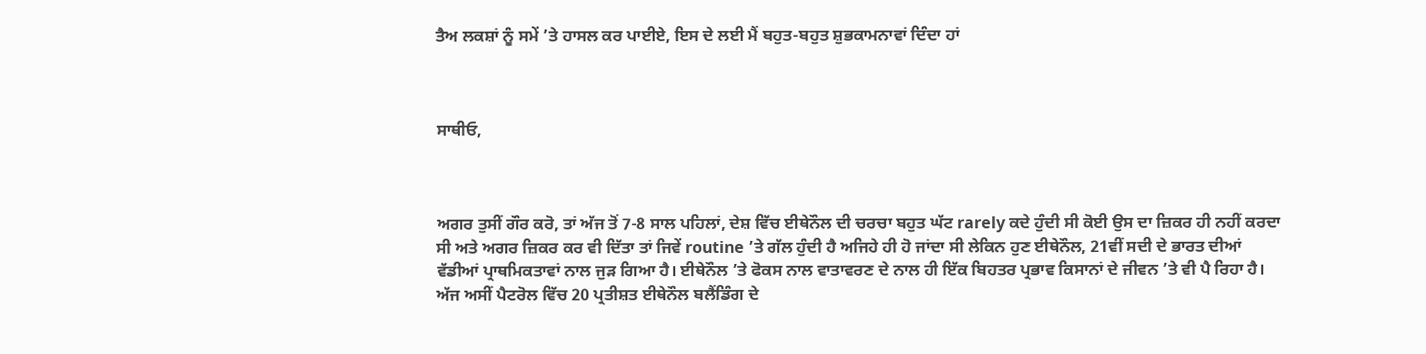ਤੈਅ ਲਕਸ਼ਾਂ ਨੂੰ ਸਮੇਂ ’ਤੇ ਹਾਸਲ ਕਰ ਪਾਈਏ, ਇਸ ਦੇ ਲਈ ਮੈਂ ਬਹੁਤ-ਬਹੁਤ ਸ਼ੁਭਕਾਮਨਾਵਾਂ ਦਿੰਦਾ ਹਾਂ



ਸਾਥੀਓ,



ਅਗਰ ਤੁਸੀਂ ਗੌਰ ਕਰੋ, ਤਾਂ ਅੱਜ ਤੋਂ 7-8 ਸਾਲ ਪਹਿਲਾਂ, ਦੇਸ਼ ਵਿੱਚ ਈਥੇਨੌਲ ਦੀ ਚਰਚਾ ਬਹੁਤ ਘੱਟ rarely ਕਦੇ ਹੁੰਦੀ ਸੀ ਕੋਈ ਉਸ ਦਾ ਜ਼ਿਕਰ ਹੀ ਨਹੀਂ ਕਰਦਾ ਸੀ ਅਤੇ ਅਗਰ ਜ਼ਿਕਰ ਕਰ ਵੀ ਦਿੱਤਾ ਤਾਂ ਜਿਵੇਂ routine ’ਤੇ ਗੱਲ ਹੁੰਦੀ ਹੈ ਅਜਿਹੇ ਹੀ ਹੋ ਜਾਂਦਾ ਸੀ ਲੇਕਿਨ ਹੁਣ ਈਥੇਨੌਲ, 21ਵੀਂ ਸਦੀ ਦੇ ਭਾਰਤ ਦੀਆਂ ਵੱਡੀਆਂ ਪ੍ਰਾਥਮਿਕਤਾਵਾਂ ਨਾਲ ਜੁੜ ਗਿਆ ਹੈ। ਈਥੇਨੌਲ ’ਤੇ ਫੋਕਸ ਨਾਲ ਵਾਤਾਵਰਣ ਦੇ ਨਾਲ ਹੀ ਇੱਕ ਬਿਹਤਰ ਪ੍ਰਭਾਵ ਕਿਸਾਨਾਂ ਦੇ ਜੀਵਨ ’ਤੇ ਵੀ ਪੈ ਰਿਹਾ ਹੈ। ਅੱਜ ਅਸੀਂ ਪੈਟਰੋਲ ਵਿੱਚ 20 ਪ੍ਰਤੀਸ਼ਤ ਈਥੇਨੌਲ ਬਲੈਂਡਿੰਗ ਦੇ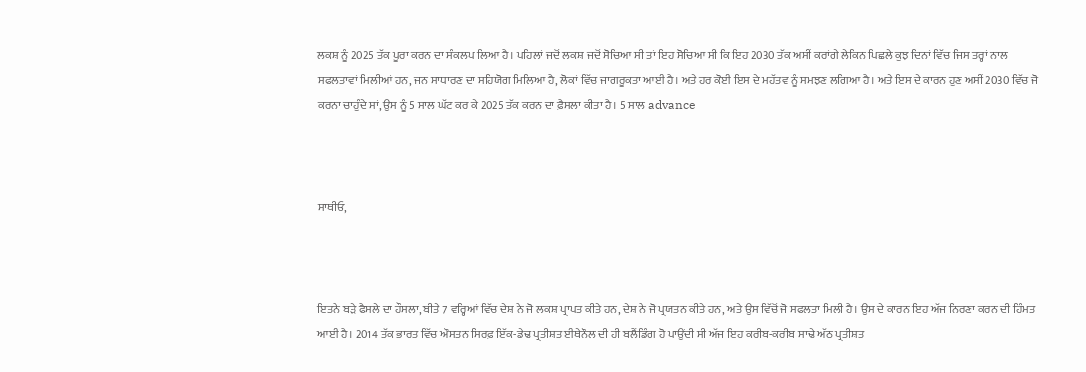ਲਕਸ਼ ਨੂੰ 2025 ਤੱਕ ਪੂਰਾ ਕਰਨ ਦਾ ਸੰਕਲਪ ਲਿਆ ਹੈ। ਪਹਿਲਾਂ ਜਦੋਂ ਲਕਸ਼ ਜਦੋਂ ਸੋਚਿਆ ਸੀ ਤਾਂ ਇਹ ਸੋਚਿਆ ਸੀ ਕਿ ਇਹ 2030 ਤੱਕ ਅਸੀਂ ਕਰਾਂਗੇ ਲੇਕਿਨ ਪਿਛਲੇ ਕੁਝ ਦਿਨਾਂ ਵਿੱਚ ਜਿਸ ਤਰ੍ਹਾਂ ਨਾਲ ਸਫਲਤਾਵਾਂ ਮਿਲੀਆਂ ਹਨ, ਜਨ ਸਾਧਾਰਣ ਦਾ ਸਹਿਯੋਗ ਮਿਲਿਆ ਹੈ, ਲੋਕਾਂ ਵਿੱਚ ਜਾਗਰੂਕਤਾ ਆਈ ਹੈ। ਅਤੇ ਹਰ ਕੋਈ ਇਸ ਦੇ ਮਹੱਤਵ ਨੂੰ ਸਮਝਣ ਲਗਿਆ ਹੈ। ਅਤੇ ਇਸ ਦੇ ਕਾਰਨ ਹੁਣ ਅਸੀਂ 2030 ਵਿੱਚ ਜੋ ਕਰਨਾ ਚਾਹੁੰਦੇ ਸਾਂ, ਉਸ ਨੂੰ 5 ਸਾਲ ਘੱਟ ਕਰ ਕੇ 2025 ਤੱਕ ਕਰਨ ਦਾ ਫ਼ੈਸਲਾ ਕੀਤਾ ਹੈ। 5 ਸਾਲ advance



ਸਾਥੀਓ,



ਇਤਨੇ ਬੜੇ ਫੈਸਲੇ ਦਾ ਹੌਸਲਾ, ਬੀਤੇ 7 ਵਰ੍ਹਿਆਂ ਵਿੱਚ ਦੇਸ਼ ਨੇ ਜੋ ਲਕਸ਼ ਪ੍ਰਾਪਤ ਕੀਤੇ ਹਨ, ਦੇਸ਼ ਨੇ ਜੋ ਪ੍ਰਯਤਨ ਕੀਤੇ ਹਨ, ਅਤੇ ਉਸ ਵਿੱਚੋਂ ਜੋ ਸਫਲਤਾ ਮਿਲੀ ਹੈ। ਉਸ ਦੇ ਕਾਰਨ ਇਹ ਅੱਜ ਨਿਰਣਾ ਕਰਨ ਦੀ ਹਿੰਮਤ ਆਈ ਹੈ। 2014 ਤੱਕ ਭਾਰਤ ਵਿੱਚ ਔਸਤਨ ਸਿਰਫ਼ ਇੱਕ-ਡੇਢ ਪ੍ਰਤੀਸ਼ਤ ਈਥੇਨੌਲ ਦੀ ਹੀ ਬਲੈਂਡਿੰਗ ਹੋ ਪਾਉਂਦੀ ਸੀ ਅੱਜ ਇਹ ਕਰੀਬ-ਕਰੀਬ ਸਾਢੇ ਅੱਠ ਪ੍ਰਤੀਸ਼ਤ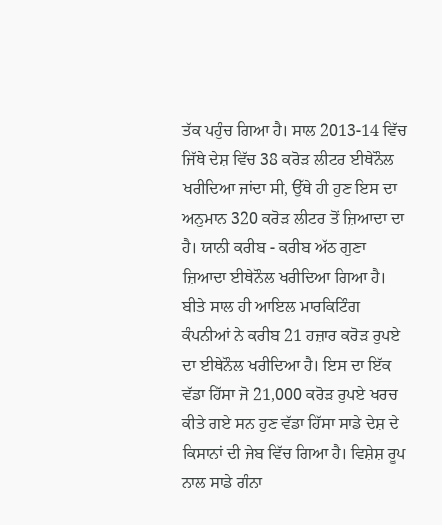ਤੱਕ ਪਹੁੰਚ ਗਿਆ ਹੈ। ਸਾਲ 2013-14 ਵਿੱਚ ਜਿੱਥੇ ਦੇਸ਼ ਵਿੱਚ 38 ਕਰੋੜ ਲੀਟਰ ਈਥੇਨੌਲ ਖਰੀਦਿਆ ਜਾਂਦਾ ਸੀ, ਉੱਥੇ ਹੀ ਹੁਣ ਇਸ ਦਾ ਅਨੁਮਾਨ 320 ਕਰੋੜ ਲੀਟਰ ਤੋਂ ਜ਼ਿਆਦਾ ਦਾ ਹੈ। ਯਾਨੀ ਕਰੀਬ - ਕਰੀਬ ਅੱਠ ਗੁਣਾ ਜ਼ਿਆਦਾ ਈਥੇਨੌਲ ਖਰੀਦਿਆ ਗਿਆ ਹੈ। ਬੀਤੇ ਸਾਲ ਹੀ ਆਇਲ ਮਾਰਕਿਟਿੰਗ ਕੰਪਨੀਆਂ ਨੇ ਕਰੀਬ 21 ਹਜ਼ਾਰ ਕਰੋੜ ਰੁਪਏ ਦਾ ਈਥੇਨੌਲ ਖਰੀਦਿਆ ਹੈ। ਇਸ ਦਾ ਇੱਕ ਵੱਡਾ ਹਿੱਸਾ ਜੋ 21,000 ਕਰੋੜ ਰੁਪਏ ਖਰਚ ਕੀਤੇ ਗਏ ਸਨ ਹੁਣ ਵੱਡਾ ਹਿੱਸਾ ਸਾਡੇ ਦੇਸ਼ ਦੇ ਕਿਸਾਨਾਂ ਦੀ ਜੇਬ ਵਿੱਚ ਗਿਆ ਹੈ। ਵਿਸ਼ੇਸ਼ ਰੂਪ ਨਾਲ ਸਾਡੇ ਗੰਨਾ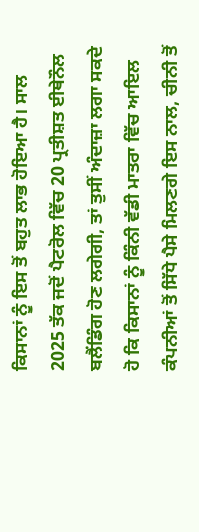ਕਿਸਾਨਾਂ ਨੂੰ ਇਸ ਤੋਂ ਬਹੁਤ ਲਾਭ ਹੋਇਆ ਹੈ। ਸਾਲ 2025 ਤੱਕ ਜਦੋਂ ਪੈਟਰੋਲ ਵਿੱਚ 20 ਪ੍ਰਤੀਸ਼ਤ ਈਥੇਨੌਲ ਬਲੈਂਡਿੰਗ ਹੋਣ ਲਗੇਗੀ, ਤਾਂ ਤੁਸੀਂ ਅੰਦਾਜ਼ਾ ਲਗਾ ਸਕਦੇ ਹੋ ਕਿ ਕਿਸਾਨਾਂ ਨੂੰ ਕਿੰਨੀ ਵੱਡੀ ਮਾਤਰਾ ਵਿੱਚ ਆਇਲ ਕੰਪਨੀਆਂ ਤੋਂ ਸਿੱਧੇ ਪੈਸੇ ਮਿਲਣਗੇ ਇਸ ਨਾਲ, ਚੀਨੀ ਤੋਂ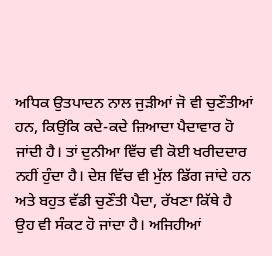ਅਧਿਕ ਉਤਪਾਦਨ ਨਾਲ ਜੁੜੀਆਂ ਜੋ ਵੀ ਚੁਣੌਤੀਆਂ ਹਨ, ਕਿਉਂਕਿ ਕਦੇ-ਕਦੇ ਜ਼ਿਆਦਾ ਪੈਦਾਵਾਰ ਹੋ ਜਾਂਦੀ ਹੈ। ਤਾਂ ਦੁਨੀਆ ਵਿੱਚ ਵੀ ਕੋਈ ਖਰੀਦਦਾਰ ਨਹੀਂ ਹੁੰਦਾ ਹੈ। ਦੇਸ਼ ਵਿੱਚ ਵੀ ਮੁੱਲ ਡਿੱਗ ਜਾਂਦੇ ਹਨ ਅਤੇ ਬਹੁਤ ਵੱਡੀ ਚੁਣੌਤੀ ਪੈਦਾ, ਰੱਖਣਾ ਕਿੱਥੇ ਹੈ ਉਹ ਵੀ ਸੰਕਟ ਹੋ ਜਾਂਦਾ ਹੈ। ਅਜਿਹੀਆਂ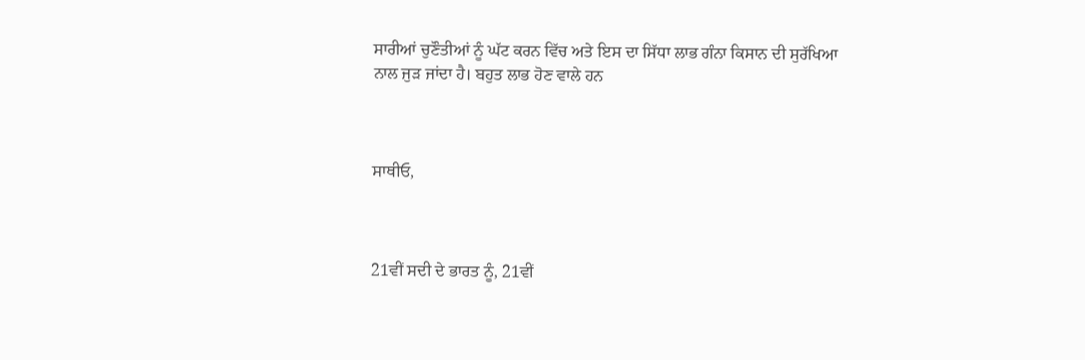ਸਾਰੀਆਂ ਚੁਣੌਤੀਆਂ ਨੂੰ ਘੱਟ ਕਰਨ ਵਿੱਚ ਅਤੇ ਇਸ ਦਾ ਸਿੱਧਾ ਲਾਭ ਗੰਨਾ ਕਿਸਾਨ ਦੀ ਸੁਰੱਖਿਆ ਨਾਲ ਜੁੜ ਜਾਂਦਾ ਹੈ। ਬਹੁਤ ਲਾਭ ਹੋਣ ਵਾਲੇ ਹਨ



ਸਾਥੀਓ,



21ਵੀਂ ਸਦੀ ਦੇ ਭਾਰਤ ਨੂੰ, 21ਵੀਂ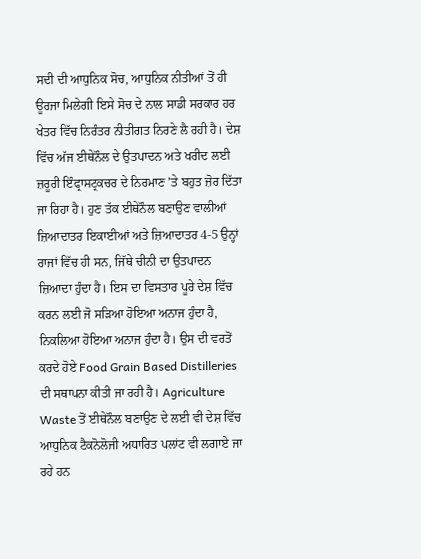ਸਦੀ ਦੀ ਆਧੁਨਿਕ ਸੋਚ, ਆਧੁਨਿਕ ਨੀਤੀਆਂ ਤੋਂ ਹੀ ਊਰਜਾ ਮਿਲੇਗੀ ਇਸੇ ਸੋਚ ਦੇ ਨਾਲ ਸਾਡੀ ਸਰਕਾਰ ਹਰ ਖੇਤਰ ਵਿੱਚ ਨਿਰੰਤਰ ਨੀਤੀਗਤ ਨਿਰਣੇ ਲੈ ਰਹੀ ਹੈ। ਦੇਸ਼ ਵਿੱਚ ਅੱਜ ਈਥੇਨੌਲ ਦੇ ਉਤਪਾਦਨ ਅਤੇ ਖਰੀਦ ਲਈ ਜ਼ਰੂਰੀ ਇੰਫ੍ਰਾਸਟ੍ਰਕਚਰ ਦੇ ਨਿਰਮਾਣ ’ਤੇ ਬਹੁਤ ਜ਼ੋਰ ਦਿੱਤਾ ਜਾ ਰਿਹਾ ਹੈ। ਹੁਣ ਤੱਕ ਈਥੇਨੌਲ ਬਣਾਉਣ ਵਾਲੀਆਂ ਜ਼ਿਆਦਾਤਰ ਇਕਾਈਆਂ ਅਤੇ ਜ਼ਿਆਦਾਤਰ 4-5 ਉਨ੍ਹਾਂ ਰਾਜਾਂ ਵਿੱਚ ਹੀ ਸਨ, ਜਿੱਥੇ ਚੀਨੀ ਦਾ ਉਤਪਾਦਨ ਜ਼ਿਆਦਾ ਹੁੰਦਾ ਹੈ। ਇਸ ਦਾ ਵਿਸਤਾਰ ਪੂਰੇ ਦੇਸ਼ ਵਿੱਚ ਕਰਨ ਲਈ ਜੋ ਸੜਿਆ ਹੋਇਆ ਅਨਾਜ ਹੁੰਦਾ ਹੈ, ਨਿਕਲਿਆ ਹੋਇਆ ਅਨਾਜ ਹੁੰਦਾ ਹੈ। ਉਸ ਦੀ ਵਰਤੋਂ ਕਰਦੇ ਹੋਏ Food Grain Based Distilleries ਦੀ ਸਥਾਪਨਾ ਕੀਤੀ ਜਾ ਰਹੀ ਹੈ। Agriculture Waste ਤੋਂ ਈਥੇਨੌਲ ਬਣਾਉਣ ਦੇ ਲਈ ਵੀ ਦੇਸ਼ ਵਿੱਚ ਆਧੁਨਿਕ ਟੈਕਨੋਲੋਜੀ ਅਧਾਰਿਤ ਪਲਾਂਟ ਵੀ ਲਗਾਏ ਜਾ ਰਹੇ ਹਨ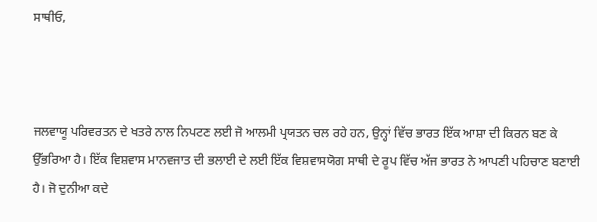ਸਾਥੀਓ,



ਜਲਵਾਯੂ ਪਰਿਵਰਤਨ ਦੇ ਖਤਰੇ ਨਾਲ ਨਿਪਟਣ ਲਈ ਜੋ ਆਲਮੀ ਪ੍ਰਯਤਨ ਚਲ ਰਹੇ ਹਨ, ਉਨ੍ਹਾਂ ਵਿੱਚ ਭਾਰਤ ਇੱਕ ਆਸ਼ਾ ਦੀ ਕਿਰਨ ਬਣ ਕੇ ਉੱਭਰਿਆ ਹੈ। ਇੱਕ ਵਿਸ਼ਵਾਸ ਮਾਨਵਜਾਤ ਦੀ ਭਲਾਈ ਦੇ ਲਈ ਇੱਕ ਵਿਸ਼ਵਾਸਯੋਗ ਸਾਥੀ ਦੇ ਰੂਪ ਵਿੱਚ ਅੱਜ ਭਾਰਤ ਨੇ ਆਪਣੀ ਪਹਿਚਾਣ ਬਣਾਈ ਹੈ। ਜੋ ਦੁਨੀਆ ਕਦੇ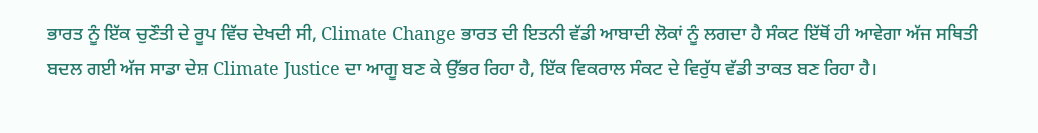ਭਾਰਤ ਨੂੰ ਇੱਕ ਚੁਣੌਤੀ ਦੇ ਰੂਪ ਵਿੱਚ ਦੇਖਦੀ ਸੀ, Climate Change ਭਾਰਤ ਦੀ ਇਤਨੀ ਵੱਡੀ ਆਬਾਦੀ ਲੋਕਾਂ ਨੂੰ ਲਗਦਾ ਹੈ ਸੰਕਟ ਇੱਥੋਂ ਹੀ ਆਵੇਗਾ ਅੱਜ ਸਥਿਤੀ ਬਦਲ ਗਈ ਅੱਜ ਸਾਡਾ ਦੇਸ਼ Climate Justice ਦਾ ਆਗੂ ਬਣ ਕੇ ਉੱਭਰ ਰਿਹਾ ਹੈ, ਇੱਕ ਵਿਕਰਾਲ ਸੰਕਟ ਦੇ ਵਿਰੁੱਧ ਵੱਡੀ ਤਾਕਤ ਬਣ ਰਿਹਾ ਹੈ।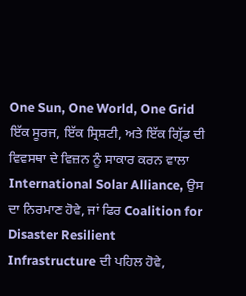One Sun, One World, One Grid ਇੱਕ ਸੂਰਜ, ਇੱਕ ਸ੍ਰਿਸ਼ਟੀ, ਅਤੇ ਇੱਕ ਗ੍ਰਿੱਡ ਦੀ ਵਿਵਸਥਾ ਦੇ ਵਿਜ਼ਨ ਨੂੰ ਸਾਕਾਰ ਕਰਨ ਵਾਲਾ International Solar Alliance, ਉਸ ਦਾ ਨਿਰਮਾਣ ਹੋਵੇ, ਜਾਂ ਫਿਰ Coalition for Disaster Resilient Infrastructure ਦੀ ਪਹਿਲ ਹੋਵੇ,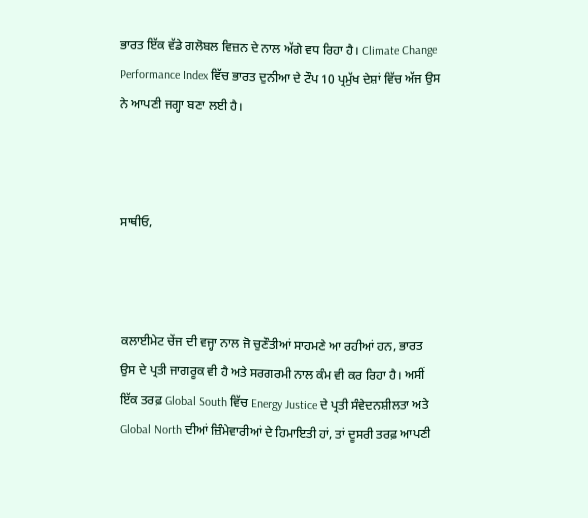ਭਾਰਤ ਇੱਕ ਵੱਡੇ ਗਲੋਬਲ ਵਿਜ਼ਨ ਦੇ ਨਾਲ ਅੱਗੇ ਵਧ ਰਿਹਾ ਹੈ। Climate Change Performance Index ਵਿੱਚ ਭਾਰਤ ਦੁਨੀਆ ਦੇ ਟੌਪ 10 ਪ੍ਰਮੁੱਖ ਦੇਸ਼ਾਂ ਵਿੱਚ ਅੱਜ ਉਸ ਨੇ ਆਪਣੀ ਜਗ੍ਹਾ ਬਣਾ ਲਈ ਹੈ।



ਸਾਥੀਓ,



ਕਲਾਈਮੇਟ ਚੇਂਜ ਦੀ ਵਜ੍ਹਾ ਨਾਲ ਜੋ ਚੁਣੌਤੀਆਂ ਸਾਹਮਣੇ ਆ ਰਹੀਆਂ ਹਨ, ਭਾਰਤ ਉਸ ਦੇ ਪ੍ਰਤੀ ਜਾਗਰੂਕ ਵੀ ਹੈ ਅਤੇ ਸਰਗਰਮੀ ਨਾਲ ਕੰਮ ਵੀ ਕਰ ਰਿਹਾ ਹੈ। ਅਸੀਂ ਇੱਕ ਤਰਫ਼ Global South ਵਿੱਚ Energy Justice ਦੇ ਪ੍ਰਤੀ ਸੰਵੇਦਨਸ਼ੀਲਤਾ ਅਤੇ Global North ਦੀਆਂ ਜ਼ਿੰਮੇਵਾਰੀਆਂ ਦੇ ਹਿਮਾਇਤੀ ਹਾਂ, ਤਾਂ ਦੂਸਰੀ ਤਰਫ਼ ਆਪਣੀ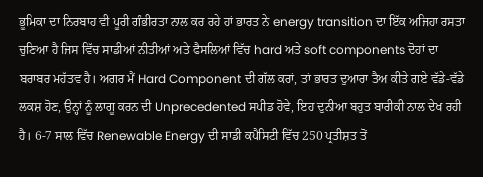ਭੂਮਿਕਾ ਦਾ ਨਿਰਬਾਹ ਵੀ ਪੂਰੀ ਗੰਭੀਰਤਾ ਨਾਲ ਕਰ ਰਹੇ ਹਾਂ ਭਾਰਤ ਨੇ energy transition ਦਾ ਇੱਕ ਅਜਿਹਾ ਰਸਤਾ ਚੁਣਿਆ ਹੈ ਜਿਸ ਵਿੱਚ ਸਾਡੀਆਂ ਨੀਤੀਆਂ ਅਤੇ ਫੈਸਲਿਆਂ ਵਿੱਚ hard ਅਤੇ soft components ਦੋਹਾਂ ਦਾ ਬਰਾਬਰ ਮਹੱਤਵ ਹੈ। ਅਗਰ ਮੈਂ Hard Component ਦੀ ਗੱਲ ਕਰਾਂ, ਤਾਂ ਭਾਰਤ ਦੁਆਰਾ ਤੈਅ ਕੀਤੇ ਗਏ ਵੱਡੇ-ਵੱਡੇ ਲਕਸ਼ ਹੋਣ, ਉਨ੍ਹਾਂ ਨੂੰ ਲਾਗੂ ਕਰਨ ਦੀ Unprecedented ਸਪੀਡ ਹੋਵੇ, ਇਹ ਦੁਨੀਆ ਬਹੁਤ ਬਾਰੀਕੀ ਨਾਲ ਦੇਖ ਰਹੀ ਹੈ। 6-7 ਸਾਲ ਵਿੱਚ Renewable Energy ਦੀ ਸਾਡੀ ਕਪੈਸਿਟੀ ਵਿੱਚ 250 ਪ੍ਰਤੀਸ਼ਤ ਤੋਂ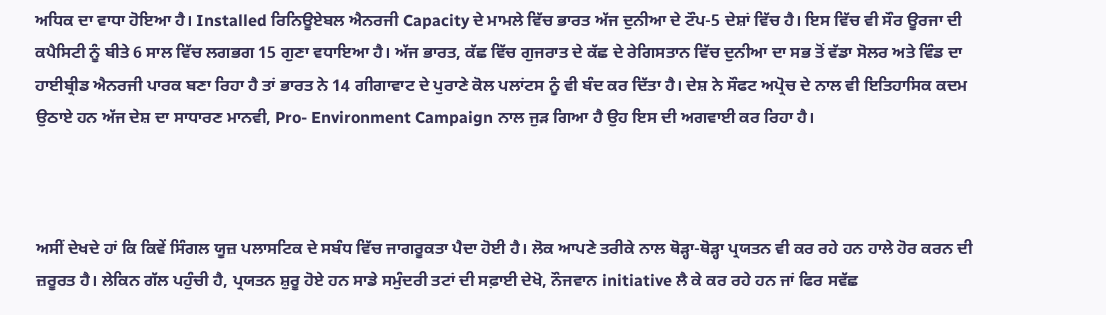ਅਧਿਕ ਦਾ ਵਾਧਾ ਹੋਇਆ ਹੈ। Installed ਰਿਨਿਊਏਬਲ ਐਨਰਜੀ Capacity ਦੇ ਮਾਮਲੇ ਵਿੱਚ ਭਾਰਤ ਅੱਜ ਦੁਨੀਆ ਦੇ ਟੌਪ-5 ਦੇਸ਼ਾਂ ਵਿੱਚ ਹੈ। ਇਸ ਵਿੱਚ ਵੀ ਸੌਰ ਊਰਜਾ ਦੀ ਕਪੈਸਿਟੀ ਨੂੰ ਬੀਤੇ 6 ਸਾਲ ਵਿੱਚ ਲਗਭਗ 15 ਗੁਣਾ ਵਧਾਇਆ ਹੈ। ਅੱਜ ਭਾਰਤ, ਕੱਛ ਵਿੱਚ ਗੁਜਰਾਤ ਦੇ ਕੱਛ ਦੇ ਰੇਗਿਸਤਾਨ ਵਿੱਚ ਦੁਨੀਆ ਦਾ ਸਭ ਤੋਂ ਵੱਡਾ ਸੋਲਰ ਅਤੇ ਵਿੰਡ ਦਾ ਹਾਈਬ੍ਰੀਡ ਐਨਰਜੀ ਪਾਰਕ ਬਣਾ ਰਿਹਾ ਹੈ ਤਾਂ ਭਾਰਤ ਨੇ 14 ਗੀਗਾਵਾਟ ਦੇ ਪੁਰਾਣੇ ਕੋਲ ਪਲਾਂਟਸ ਨੂੰ ਵੀ ਬੰਦ ਕਰ ਦਿੱਤਾ ਹੈ। ਦੇਸ਼ ਨੇ ਸੌਫਟ ਅਪ੍ਰੋਚ ਦੇ ਨਾਲ ਵੀ ਇਤਿਹਾਸਿਕ ਕਦਮ ਉਠਾਏ ਹਨ ਅੱਜ ਦੇਸ਼ ਦਾ ਸਾਧਾਰਣ ਮਾਨਵੀ, Pro- Environment Campaign ਨਾਲ ਜੁੜ ਗਿਆ ਹੈ ਉਹ ਇਸ ਦੀ ਅਗਵਾਈ ਕਰ ਰਿਹਾ ਹੈ।



ਅਸੀਂ ਦੇਖਦੇ ਹਾਂ ਕਿ ਕਿਵੇਂ ਸਿੰਗਲ ਯੂਜ਼ ਪਲਾਸਟਿਕ ਦੇ ਸਬੰਧ ਵਿੱਚ ਜਾਗਰੂਕਤਾ ਪੈਦਾ ਹੋਈ ਹੈ। ਲੋਕ ਆਪਣੇ ਤਰੀਕੇ ਨਾਲ ਥੋੜ੍ਹਾ-ਥੋੜ੍ਹਾ ਪ੍ਰਯਤਨ ਵੀ ਕਰ ਰਹੇ ਹਨ ਹਾਲੇ ਹੋਰ ਕਰਨ ਦੀ ਜ਼ਰੂਰਤ ਹੈ। ਲੇਕਿਨ ਗੱਲ ਪਹੁੰਚੀ ਹੈ, ਪ੍ਰਯਤਨ ਸ਼ੁਰੂ ਹੋਏ ਹਨ ਸਾਡੇ ਸਮੁੰਦਰੀ ਤਟਾਂ ਦੀ ਸਫ਼ਾਈ ਦੇਖੋ, ਨੌਜਵਾਨ initiative ਲੈ ਕੇ ਕਰ ਰਹੇ ਹਨ ਜਾਂ ਫਿਰ ਸਵੱਛ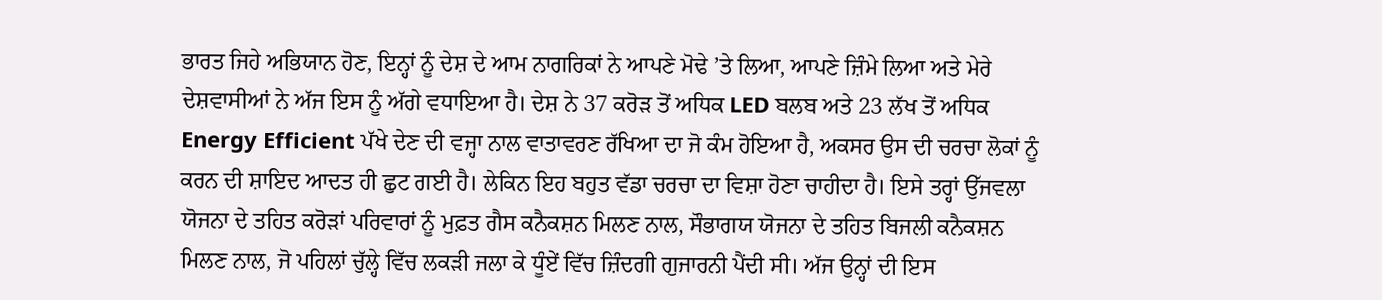ਭਾਰਤ ਜਿਹੇ ਅਭਿਯਾਨ ਹੋਣ, ਇਨ੍ਹਾਂ ਨੂੰ ਦੇਸ਼ ਦੇ ਆਮ ਨਾਗਰਿਕਾਂ ਨੇ ਆਪਣੇ ਮੋਢੇ ’ਤੇ ਲਿਆ, ਆਪਣੇ ਜ਼ਿੰਮੇ ਲਿਆ ਅਤੇ ਮੇਰੇ ਦੇਸ਼ਵਾਸੀਆਂ ਨੇ ਅੱਜ ਇਸ ਨੂੰ ਅੱਗੇ ਵਧਾਇਆ ਹੈ। ਦੇਸ਼ ਨੇ 37 ਕਰੋੜ ਤੋਂ ਅਧਿਕ LED ਬਲਬ ਅਤੇ 23 ਲੱਖ ਤੋਂ ਅਧਿਕ Energy Efficient ਪੱਖੇ ਦੇਣ ਦੀ ਵਜ੍ਹਾ ਨਾਲ ਵਾਤਾਵਰਣ ਰੱਖਿਆ ਦਾ ਜੋ ਕੰਮ ਹੋਇਆ ਹੈ, ਅਕਸਰ ਉਸ ਦੀ ਚਰਚਾ ਲੋਕਾਂ ਨੂੰ ਕਰਨ ਦੀ ਸ਼ਾਇਦ ਆਦਤ ਹੀ ਛੁਟ ਗਈ ਹੈ। ਲੇਕਿਨ ਇਹ ਬਹੁਤ ਵੱਡਾ ਚਰਚਾ ਦਾ ਵਿਸ਼ਾ ਹੋਣਾ ਚਾਹੀਦਾ ਹੈ। ਇਸੇ ਤਰ੍ਹਾਂ ਉੱਜਵਲਾ ਯੋਜਨਾ ਦੇ ਤਹਿਤ ਕਰੋੜਾਂ ਪਰਿਵਾਰਾਂ ਨੂੰ ਮੁਫ਼ਤ ਗੈਸ ਕਨੈਕਸ਼ਨ ਮਿਲਣ ਨਾਲ, ਸੌਭਾਗਯ ਯੋਜਨਾ ਦੇ ਤਹਿਤ ਬਿਜਲੀ ਕਨੈਕਸ਼ਨ ਮਿਲਣ ਨਾਲ, ਜੋ ਪਹਿਲਾਂ ਚੁੱਲ੍ਹੇ ਵਿੱਚ ਲਕੜੀ ਜਲਾ ਕੇ ਧੂੰਏਂ ਵਿੱਚ ਜ਼ਿੰਦਗੀ ਗੁਜਾਰਨੀ ਪੈਂਦੀ ਸੀ। ਅੱਜ ਉਨ੍ਹਾਂ ਦੀ ਇਸ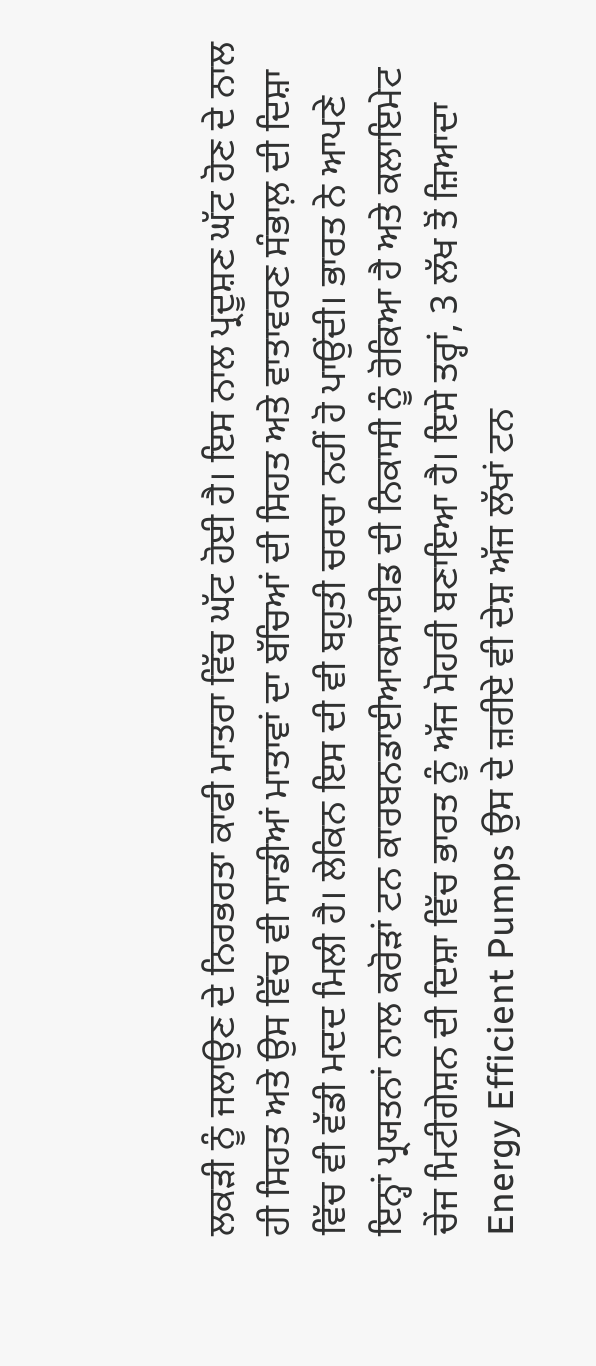ਲਕੜੀ ਨੂੰ ਜਲਾਉਣ ਦੇ ਨਿਰਭਰਤਾ ਕਾਫੀ ਮਾਤਰਾ ਵਿੱਚ ਘੱਟ ਹੋਈ ਹੈ। ਇਸ ਨਾਲ ਪ੍ਰਦੂਸ਼ਣ ਘੱਟ ਹੋਣ ਦੇ ਨਾਲ ਹੀ ਸਿਹਤ ਅਤੇ ਉਸ ਵਿੱਚ ਵੀ ਸਾਡੀਆਂ ਮਾਤਾਵਾਂ ਦਾ ਬੱਚਿਆਂ ਦੀ ਸਿਹਤ ਅਤੇ ਵਾਤਾਵਰਣ ਸੰਭਾਲ਼ ਦੀ ਦਿਸ਼ਾ ਵਿੱਚ ਵੀ ਵੱਡੀ ਮਦਦ ਮਿਲੀ ਹੈ। ਲੇਕਿਨ ਇਸ ਦੀ ਵੀ ਬਹੁਤੀ ਚਰਚਾ ਨਹੀਂ ਹੋ ਪਾਉਂਦੀ। ਭਾਰਤ ਨੇ ਆਪਣੇ ਇਨ੍ਹਾਂ ਪ੍ਰਯਤਨਾਂ ਨਾਲ ਕਰੋੜਾਂ ਟਨ ਕਾਰਬਨਡਾਈਆਕਸਾਈਡ ਦੀ ਨਿਕਾਸੀ ਨੂੰ ਰੋਕਿਆ ਹੈ ਅਤੇ ਕਲਾਇਮੇਟ ਚੇਂਜ ਮਿਟੀਗੇਸ਼ਨ ਦੀ ਦਿਸ਼ਾ ਵਿੱਚ ਭਾਰਤ ਨੂੰ ਅੱਜ ਮੋਹਰੀ ਬਣਾਇਆ ਹੈ। ਇਸੇ ਤਰ੍ਹਾਂ, 3 ਲੱਖ ਤੋਂ ਜ਼ਿਆਦਾ Energy Efficient Pumps ਉਸ ਦੇ ਜ਼ਰੀਏ ਵੀ ਦੇਸ਼ ਅੱਜ ਲੱਖਾਂ ਟਨ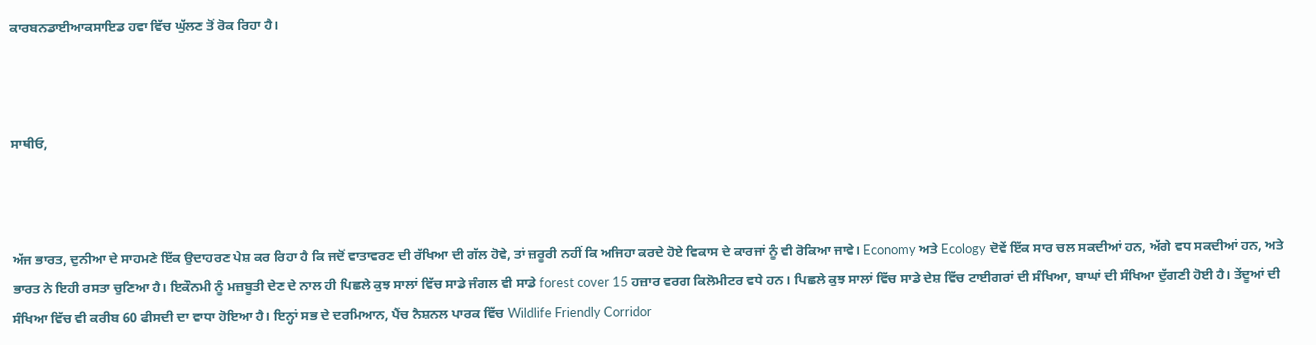ਕਾਰਬਨਡਾਈਆਕਸਾਇਡ ਹਵਾ ਵਿੱਚ ਘੁੱਲਣ ਤੋਂ ਰੋਕ ਰਿਹਾ ਹੈ।



ਸਾਥੀਓ,



ਅੱਜ ਭਾਰਤ, ਦੁਨੀਆ ਦੇ ਸਾਹਮਣੇ ਇੱਕ ਉਦਾਹਰਣ ਪੇਸ਼ ਕਰ ਰਿਹਾ ਹੈ ਕਿ ਜਦੋਂ ਵਾਤਾਵਰਣ ਦੀ ਰੱਖਿਆ ਦੀ ਗੱਲ ਹੋਵੇ, ਤਾਂ ਜ਼ਰੂਰੀ ਨਹੀਂ ਕਿ ਅਜਿਹਾ ਕਰਦੇ ਹੋਏ ਵਿਕਾਸ ਦੇ ਕਾਰਜਾਂ ਨੂੰ ਵੀ ਰੋਕਿਆ ਜਾਵੇ। Economy ਅਤੇ Ecology ਦੋਵੇਂ ਇੱਕ ਸਾਰ ਚਲ ਸਕਦੀਆਂ ਹਨ, ਅੱਗੇ ਵਧ ਸਕਦੀਆਂ ਹਨ, ਅਤੇ ਭਾਰਤ ਨੇ ਇਹੀ ਰਸਤਾ ਚੁਣਿਆ ਹੈ। ਇਕੌਨਮੀ ਨੂੰ ਮਜ਼ਬੂਤੀ ਦੇਣ ਦੇ ਨਾਲ ਹੀ ਪਿਛਲੇ ਕੁਝ ਸਾਲਾਂ ਵਿੱਚ ਸਾਡੇ ਜੰਗਲ ਵੀ ਸਾਡੇ forest cover 15 ਹਜ਼ਾਰ ਵਰਗ ਕਿਲੋਮੀਟਰ ਵਧੇ ਹਨ। ਪਿਛਲੇ ਕੁਝ ਸਾਲਾਂ ਵਿੱਚ ਸਾਡੇ ਦੇਸ਼ ਵਿੱਚ ਟਾਈਗਰਾਂ ਦੀ ਸੰਖਿਆ, ਬਾਘਾਂ ਦੀ ਸੰਖਿਆ ਦੁੱਗਣੀ ਹੋਈ ਹੈ। ਤੇਂਦੂਆਂ ਦੀ ਸੰਖਿਆ ਵਿੱਚ ਵੀ ਕਰੀਬ 60 ਫੀਸਦੀ ਦਾ ਵਾਧਾ ਹੋਇਆ ਹੈ। ਇਨ੍ਹਾਂ ਸਭ ਦੇ ਦਰਮਿਆਨ, ਪੈਂਚ ਨੈਸ਼ਨਲ ਪਾਰਕ ਵਿੱਚ Wildlife Friendly Corridor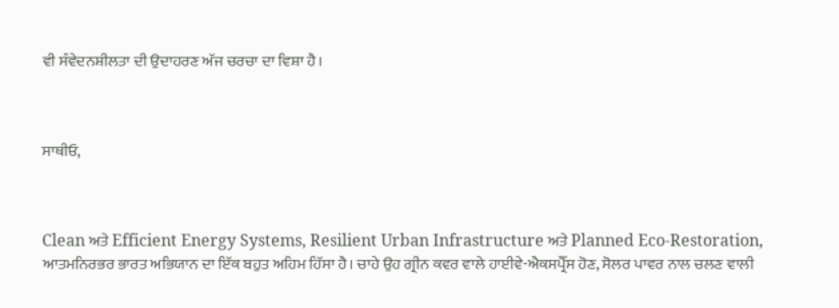ਵੀ ਸੰਵੇਦਨਸ਼ੀਲਤਾ ਦੀ ਉਦਾਹਰਣ ਅੱਜ ਚਰਚਾ ਦਾ ਵਿਸ਼ਾ ਹੈ।



ਸਾਥੀਓ,



Clean ਅਤੇ Efficient Energy Systems, Resilient Urban Infrastructure ਅਤੇ Planned Eco-Restoration, ਆਤਮਨਿਰਭਰ ਭਾਰਤ ਅਭਿਯਾਨ ਦਾ ਇੱਕ ਬਹੁਤ ਅਹਿਮ ਹਿੱਸਾ ਹੈ। ਚਾਹੇ ਉਹ ਗ੍ਰੀਨ ਕਵਰ ਵਾਲੇ ਹਾਈਵੇ-ਐਕਸਪ੍ਰੈੱਸ ਹੋਣ, ਸੋਲਰ ਪਾਵਰ ਨਾਲ ਚਲਣ ਵਾਲੀ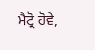ਮੈਟ੍ਰੋ ਹੋਵੇ,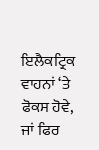ਇਲੈਕਟ੍ਰਿਕ ਵਾਹਨਾਂ ‘ਤੇ ਫੋਕਸ ਹੋਵੇ, ਜਾਂ ਫਿਰ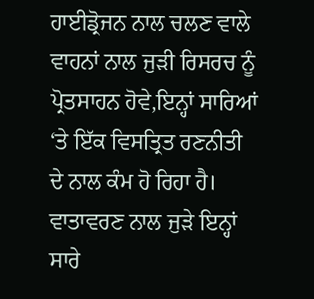ਹਾਈਡ੍ਰੋਜਨ ਨਾਲ ਚਲਣ ਵਾਲੇ ਵਾਹਨਾਂ ਨਾਲ ਜੁੜੀ ਰਿਸਰਚ ਨੂੰ ਪ੍ਰੋਤਸਾਹਨ ਹੋਵੇ,ਇਨ੍ਹਾਂ ਸਾਰਿਆਂ ‘ਤੇ ਇੱਕ ਵਿਸਤ੍ਰਿਤ ਰਣਨੀਤੀ ਦੇ ਨਾਲ ਕੰਮ ਹੋ ਰਿਹਾ ਹੈ। ਵਾਤਾਵਰਣ ਨਾਲ ਜੁੜੇ ਇਨ੍ਹਾਂ ਸਾਰੇ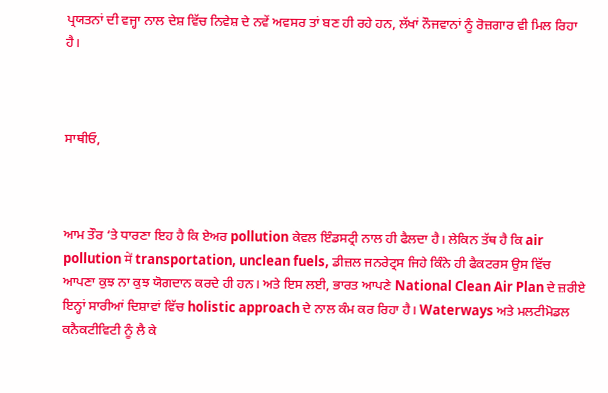ਪ੍ਰਯਤਨਾਂ ਦੀ ਵਜ੍ਹਾ ਨਾਲ ਦੇਸ਼ ਵਿੱਚ ਨਿਵੇਸ਼ ਦੇ ਨਵੇਂ ਅਵਸਰ ਤਾਂ ਬਣ ਹੀ ਰਹੇ ਹਨ, ਲੱਖਾਂ ਨੌਜਵਾਨਾਂ ਨੂੰ ਰੋਜ਼ਗਾਰ ਵੀ ਮਿਲ ਰਿਹਾ ਹੈ।



ਸਾਥੀਓ,



ਆਮ ਤੌਰ ‘ਤੇ ਧਾਰਣਾ ਇਹ ਹੈ ਕਿ ਏਅਰ pollution ਕੇਵਲ ਇੰਡਸਟ੍ਰੀ ਨਾਲ ਹੀ ਫੈਲਦਾ ਹੈ। ਲੇਕਿਨ ਤੱਥ ਹੈ ਕਿ air pollution में transportation, unclean fuels, ਡੀਜ਼ਲ ਜਨਰੇਟ੍ਰਸ ਜਿਹੇ ਕਿੰਨੇ ਹੀ ਫੈਕਟਰਸ ਉਸ ਵਿੱਚ ਆਪਣਾ ਕੁਝ ਨਾ ਕੁਝ ਯੋਗਦਾਨ ਕਰਦੇ ਹੀ ਹਨ। ਅਤੇ ਇਸ ਲਈ, ਭਾਰਤ ਆਪਣੇ National Clean Air Plan ਦੇ ਜ਼ਰੀਏ ਇਨ੍ਹਾਂ ਸਾਰੀਆਂ ਦਿਸ਼ਾਵਾਂ ਵਿੱਚ holistic approach ਦੇ ਨਾਲ ਕੰਮ ਕਰ ਰਿਹਾ ਹੈ। Waterways ਅਤੇ ਮਲਟੀਮੋਡਲ ਕਨੈਕਟੀਵਿਟੀ ਨੂੰ ਲੈ ਕੇ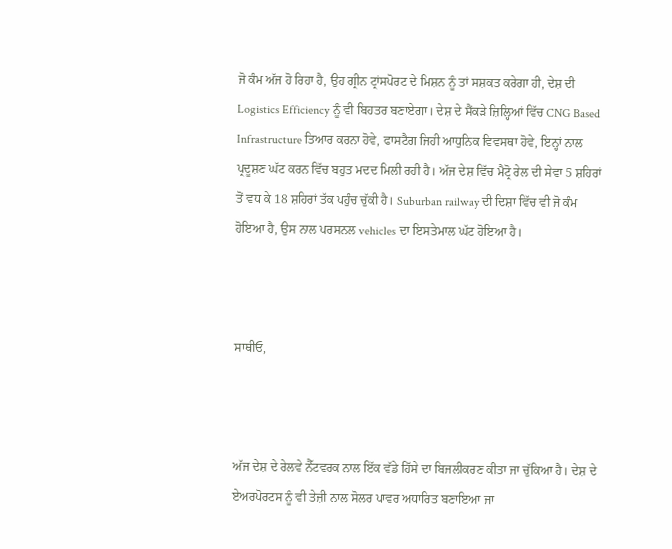ਜੋ ਕੰਮ ਅੱਜ ਹੋ ਰਿਹਾ ਹੈ, ਉਹ ਗ੍ਰੀਨ ਟ੍ਰਾਂਸਪੋਰਟ ਦੇ ਮਿਸ਼ਨ ਨੂੰ ਤਾਂ ਸਸ਼ਕਤ ਕਰੇਗਾ ਹੀ, ਦੇਸ਼ ਦੀ Logistics Efficiency ਨੂੰ ਵੀ ਬਿਹਤਰ ਬਣਾਏਗਾ। ਦੇਸ਼ ਦੇ ਸੈਂਕੜੇ ਜ਼ਿਲ੍ਹਿਆਂ ਵਿੱਚ CNG Based Infrastructure ਤਿਆਰ ਕਰਨਾ ਹੋਵੇ, ਫਾਸਟੈਗ ਜਿਹੀ ਆਧੁਨਿਕ ਵਿਵਸਥਾ ਹੋਵੇ, ਇਨ੍ਹਾਂ ਨਾਲ ਪ੍ਰਦੂਸ਼ਣ ਘੱਟ ਕਰਨ ਵਿੱਚ ਬਹੁਤ ਮਦਦ ਮਿਲੀ ਰਹੀ ਹੈ। ਅੱਜ ਦੇਸ਼ ਵਿੱਚ ਮੈਟ੍ਰੋ ਰੇਲ ਦੀ ਸੇਵਾ 5 ਸ਼ਹਿਰਾਂ ਤੋਂ ਵਧ ਕੇ 18 ਸ਼ਹਿਰਾਂ ਤੱਕ ਪਹੁੰਚ ਚੁੱਕੀ ਹੈ। Suburban railway ਦੀ ਦਿਸ਼ਾ ਵਿੱਚ ਵੀ ਜੋ ਕੰਮ ਹੋਇਆ ਹੈ, ਉਸ ਨਾਲ ਪਰਸਨਲ vehicles ਦਾ ਇਸਤੇਮਾਲ ਘੱਟ ਹੋਇਆ ਹੈ।



ਸਾਥੀਓ,



ਅੱਜ ਦੇਸ਼ ਦੇ ਰੇਲਵੇ ਨੈੱਟਵਰਕ ਨਾਲ ਇੱਕ ਵੱਡੇ ਹਿੱਸੇ ਦਾ ਬਿਜਲੀਕਰਣ ਕੀਤਾ ਜਾ ਚੁੱਕਿਆ ਹੈ। ਦੇਸ਼ ਦੇ ਏਅਰਪੋਰਟਸ ਨੂੰ ਵੀ ਤੇਜ਼ੀ ਨਾਲ ਸੋਲਰ ਪਾਵਰ ਅਧਾਰਿਤ ਬਣਾਇਆ ਜਾ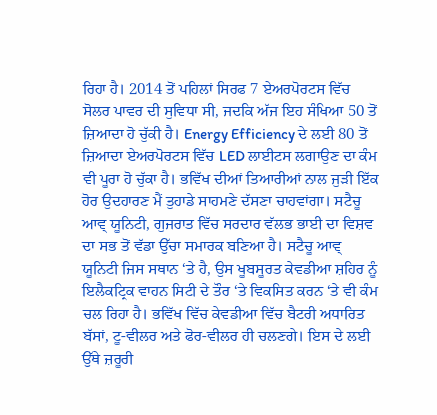ਰਿਹਾ ਹੈ। 2014 ਤੋਂ ਪਹਿਲਾਂ ਸਿਰਫ 7 ਏਅਰਪੋਰਟਸ ਵਿੱਚ ਸੋਲਰ ਪਾਵਰ ਦੀ ਸੁਵਿਧਾ ਸੀ, ਜਦਕਿ ਅੱਜ ਇਹ ਸੰਖਿਆ 50 ਤੋਂ ਜ਼ਿਆਦਾ ਹੋ ਚੁੱਕੀ ਹੈ। Energy Efficiency ਦੇ ਲਈ 80 ਤੋਂ ਜ਼ਿਆਦਾ ਏਅਰਪੋਰਟਸ ਵਿੱਚ LED ਲਾਈਟਸ ਲਗਾਉਣ ਦਾ ਕੰਮ ਵੀ ਪੂਰਾ ਹੋ ਚੁੱਕਾ ਹੈ। ਭਵਿੱਖ ਦੀਆਂ ਤਿਆਰੀਆਂ ਨਾਲ ਜੁੜੀ ਇੱਕ ਹੋਰ ਉਦਹਾਰਣ ਮੈਂ ਤੁਹਾਡੇ ਸਾਹਮਣੇ ਦੱਸਣਾ ਚਾਹਵਾਂਗਾ। ਸਟੈਚੂ ਆਵ੍ ਯੂਨਿਟੀ, ਗੁਜਰਾਤ ਵਿੱਚ ਸਰਦਾਰ ਵੱਲਭ ਭਾਈ ਦਾ ਵਿਸ਼ਵ ਦਾ ਸਭ ਤੋਂ ਵੱਡਾ ਉੱਚਾ ਸਮਾਰਕ ਬਣਿਆ ਹੈ। ਸਟੈਚੂ ਆਵ੍ ਯੂਨਿਟੀ ਜਿਸ ਸਥਾਨ ‘ਤੇ ਹੈ, ਉਸ ਖੂਬਸੂਰਤ ਕੇਵਡੀਆ ਸ਼ਹਿਰ ਨੂੰ ਇਲੈਕਟ੍ਰਿਕ ਵਾਹਨ ਸਿਟੀ ਦੇ ਤੌਰ ‘ਤੇ ਵਿਕਸਿਤ ਕਰਨ ‘ਤੇ ਵੀ ਕੰਮ ਚਲ ਰਿਹਾ ਹੈ। ਭਵਿੱਖ ਵਿੱਚ ਕੇਵਡੀਆ ਵਿੱਚ ਬੈਟਰੀ ਅਧਾਰਿਤ ਬੱਸਾਂ, ਟੂ-ਵੀਲਰ ਅਤੇ ਫੋਰ-ਵੀਲਰ ਹੀ ਚਲਣਗੇ। ਇਸ ਦੇ ਲਈ ਉੱਥੇ ਜ਼ਰੂਰੀ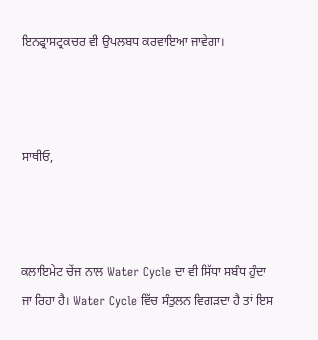ਇਨਫ੍ਰਾਸਟ੍ਰਕਚਰ ਵੀ ਉਪਲਬਧ ਕਰਵਾਇਆ ਜਾਵੇਗਾ।



ਸਾਥੀਓ,



ਕਲਾਇਮੇਟ ਚੇਂਜ ਨਾਲ Water Cycle ਦਾ ਵੀ ਸਿੱਧਾ ਸਬੰਧ ਹੁੰਦਾ ਜਾ ਰਿਹਾ ਹੈ। Water Cycle ਵਿੱਚ ਸੰਤੁਲਨ ਵਿਗੜਦਾ ਹੈ ਤਾਂ ਇਸ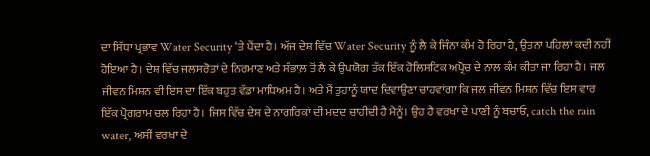ਦਾ ਸਿੱਧਾ ਪ੍ਰਭਾਵ Water Security ‘ਤੇ ਪੈਂਦਾ ਹੈ। ਅੱਜ ਦੇਸ਼ ਵਿੱਚ Water Security ਨੂੰ ਲੈ ਕੇ ਜਿੰਨਾ ਕੰਮ ਹੋ ਰਿਹਾ ਹੈ, ਉਤਨਾ ਪਹਿਲਾਂ ਕਦੀ ਨਹੀਂ ਹੋਇਆ ਹੈ। ਦੇਸ਼ ਵਿੱਚ ਜਲਸਰੋਤਾਂ ਦੇ ਨਿਰਮਾਣ ਅਤੇ ਸੰਭਾਲ਼ ਤੋਂ ਲੈ ਕੇ ਉਪਯੋਗ ਤੱਕ ਇੱਕ ਹੋਲਿਸਟਿਕ ਅਪ੍ਰੋਚ ਦੇ ਨਾਲ ਕੰਮ ਕੀਤਾ ਜਾ ਰਿਹਾ ਹੈ। ਜਲ ਜੀਵਨ ਮਿਸ਼ਨ ਵੀ ਇਸ ਦਾ ਇੱਕ ਬਹੁਤ ਵੱਡਾ ਮਾਧਿਅਮ ਹੈ। ਅਤੇ ਮੈਂ ਤੁਹਾਨੂੰ ਯਾਦ ਦਿਵਾਉਣਾ ਚਾਹਵਾਂਗਾ ਕਿ ਜਲ ਜੀਵਨ ਮਿਸ਼ਨ ਵਿੱਚ ਇਸ ਵਾਰ ਇੱਕ ਪ੍ਰੋਗਰਾਮ ਚਲ ਰਿਹਾ ਹੈ। ਜਿਸ ਵਿੱਚ ਦੇਸ਼ ਦੇ ਨਾਗਰਿਕਾਂ ਦੀ ਮਦਦ ਚਾਹੀਦੀ ਹੈ ਮੈਨੂੰ। ਉਹ ਹੈ ਵਰਖਾ ਦੇ ਪਾਣੀ ਨੂੰ ਬਚਾਓ, catch the rain water, ਅਸੀਂ ਵਰਖਾ ਦੇ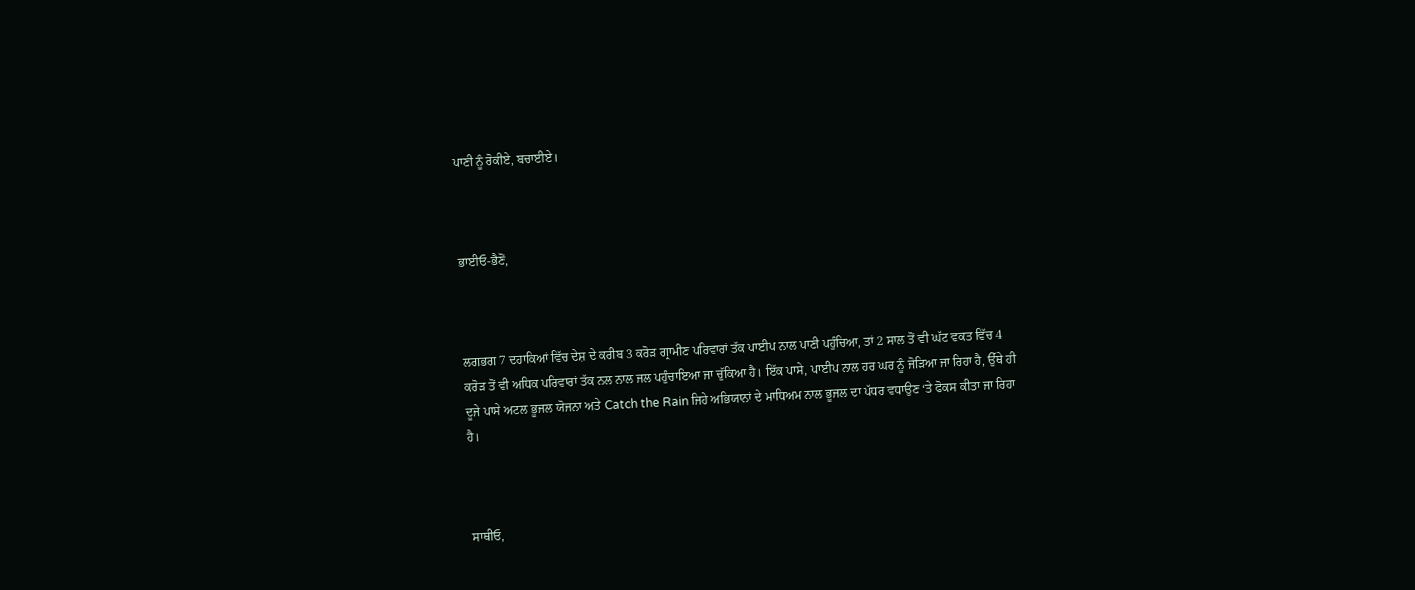ਪਾਣੀ ਨੂੰ ਰੋਕੀਏ, ਬਚਾਈਏ।



ਭਾਈਓ-ਭੈਣੋਂ,



ਲਗਭਗ 7 ਦਹਾਕਿਆਂ ਵਿੱਚ ਦੇਸ਼ ਦੇ ਕਰੀਬ 3 ਕਰੋੜ ਗ੍ਰਾਮੀਣ ਪਰਿਵਾਰਾਂ ਤੱਕ ਪਾਈਪ ਨਾਲ ਪਾਣੀ ਪਹੁੰਚਿਆ, ਤਾਂ 2 ਸਾਲ ਤੋਂ ਵੀ ਘੱਟ ਵਕਤ ਵਿੱਚ 4 ਕਰੋੜ ਤੋਂ ਵੀ ਅਧਿਕ ਪਰਿਵਾਰਾਂ ਤੱਕ ਨਲ ਨਾਲ ਜਲ ਪਹੁੰਚਾਇਆ ਜਾ ਚੁੱਕਿਆ ਹੈ। ਇੱਕ ਪਾਸੇ, ਪਾਈਪ ਨਾਲ ਹਰ ਘਰ ਨੂੰ ਜੋੜਿਆ ਜਾ ਰਿਹਾ ਹੈ, ਉੱਥੇ ਹੀ ਦੂਜੇ ਪਾਸੇ ਅਟਲ ਭੂਜਲ ਯੋਜਨਾ ਅਤੇ Catch the Rain ਜਿਹੇ ਅਭਿਯਾਨਾਂ ਦੇ ਮਾਧਿਅਮ ਨਾਲ ਭੂਜਲ ਦਾ ਪੱਧਰ ਵਧਾਉਣ ‘ਤੇ ਫੋਕਸ ਕੀਤਾ ਜਾ ਰਿਹਾ ਹੈ।



ਸਾਥੀਓ,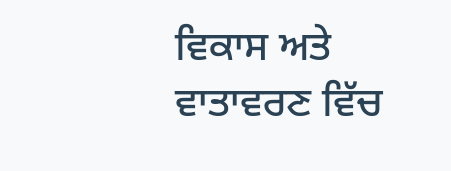ਵਿਕਾਸ ਅਤੇ ਵਾਤਾਵਰਣ ਵਿੱਚ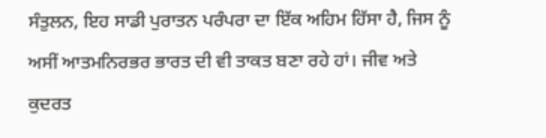ਸੰਤੁਲਨ, ਇਹ ਸਾਡੀ ਪੁਰਾਤਨ ਪਰੰਪਰਾ ਦਾ ਇੱਕ ਅਹਿਮ ਹਿੱਸਾ ਹੈ, ਜਿਸ ਨੂੰ ਅਸੀਂ ਆਤਮਨਿਰਭਰ ਭਾਰਤ ਦੀ ਵੀ ਤਾਕਤ ਬਣਾ ਰਹੇ ਹਾਂ। ਜੀਵ ਅਤੇ ਕੁਦਰਤ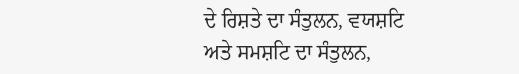ਦੇ ਰਿਸ਼ਤੇ ਦਾ ਸੰਤੁਲਨ, ਵਯਸ਼ਟਿ ਅਤੇ ਸਮਸ਼ਟਿ ਦਾ ਸੰਤੁਲਨ,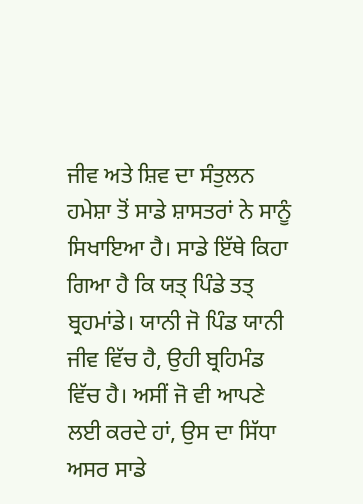ਜੀਵ ਅਤੇ ਸ਼ਿਵ ਦਾ ਸੰਤੁਲਨ ਹਮੇਸ਼ਾ ਤੋਂ ਸਾਡੇ ਸ਼ਾਸਤਰਾਂ ਨੇ ਸਾਨੂੰ ਸਿਖਾਇਆ ਹੈ। ਸਾਡੇ ਇੱਥੇ ਕਿਹਾ ਗਿਆ ਹੈ ਕਿ ਯਤ੍ ਪਿੰਡੇ ਤਤ੍ ਬ੍ਰਹਮਾਂਡੇ। ਯਾਨੀ ਜੋ ਪਿੰਡ ਯਾਨੀ ਜੀਵ ਵਿੱਚ ਹੈ, ਉਹੀ ਬ੍ਰਹਿਮੰਡ ਵਿੱਚ ਹੈ। ਅਸੀਂ ਜੋ ਵੀ ਆਪਣੇ ਲਈ ਕਰਦੇ ਹਾਂ, ਉਸ ਦਾ ਸਿੱਧਾ ਅਸਰ ਸਾਡੇ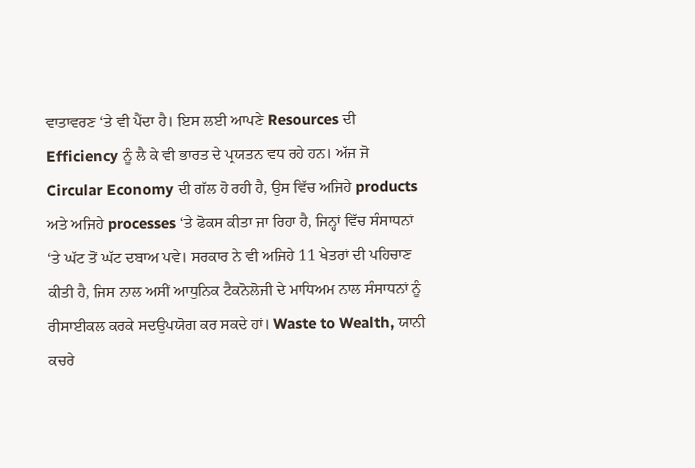ਵਾਤਾਵਰਣ ‘ਤੇ ਵੀ ਪੈਂਦਾ ਹੈ। ਇਸ ਲਈ ਆਪਣੇ Resources ਦੀ Efficiency ਨੂੰ ਲੈ ਕੇ ਵੀ ਭਾਰਤ ਦੇ ਪ੍ਰਯਤਨ ਵਧ ਰਹੇ ਹਨ। ਅੱਜ ਜੋ Circular Economy ਦੀ ਗੱਲ ਹੋ ਰਹੀ ਹੈ, ਉਸ ਵਿੱਚ ਅਜਿਹੇ products ਅਤੇ ਅਜਿਹੇ processes ‘ਤੇ ਫੋਕਸ ਕੀਤਾ ਜਾ ਰਿਹਾ ਹੈ, ਜਿਨ੍ਹਾਂ ਵਿੱਚ ਸੰਸਾਧਨਾਂ ‘ਤੇ ਘੱਟ ਤੋਂ ਘੱਟ ਦਬਾਅ ਪਵੇ। ਸਰਕਾਰ ਨੇ ਵੀ ਅਜਿਹੇ 11 ਖੇਤਰਾਂ ਦੀ ਪਹਿਚਾਣ ਕੀਤੀ ਹੈ, ਜਿਸ ਨਾਲ ਅਸੀਂ ਆਧੁਨਿਕ ਟੈਕਨੋਲੋਜੀ ਦੇ ਮਾਧਿਅਮ ਨਾਲ ਸੰਸਾਧਨਾਂ ਨੂੰ ਰੀਸਾਈਕਲ ਕਰਕੇ ਸਦਉਪਯੋਗ ਕਰ ਸਕਦੇ ਹਾਂ। Waste to Wealth, ਯਾਨੀ ਕਚਰੇ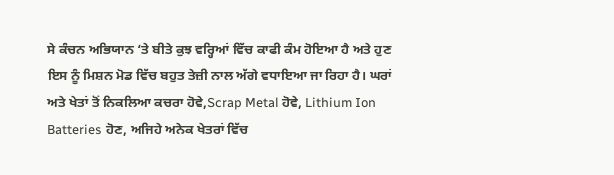ਸੇ ਕੰਚਨ ਅਭਿਯਾਨ ‘ਤੇ ਬੀਤੇ ਕੁਝ ਵਰ੍ਹਿਆਂ ਵਿੱਚ ਕਾਫੀ ਕੰਮ ਹੋਇਆ ਹੈ ਅਤੇ ਹੁਣ ਇਸ ਨੂੰ ਮਿਸ਼ਨ ਮੋਡ ਵਿੱਚ ਬਹੁਤ ਤੇਜ਼ੀ ਨਾਲ ਅੱਗੇ ਵਧਾਇਆ ਜਾ ਰਿਹਾ ਹੈ। ਘਰਾਂ ਅਤੇ ਖੇਤਾਂ ਤੋਂ ਨਿਕਲਿਆ ਕਚਰਾ ਹੋਵੇ,Scrap Metal ਹੋਵੇ, Lithium Ion Batteries ਹੋਣ, ਅਜਿਹੇ ਅਨੇਕ ਖੇਤਰਾਂ ਵਿੱਚ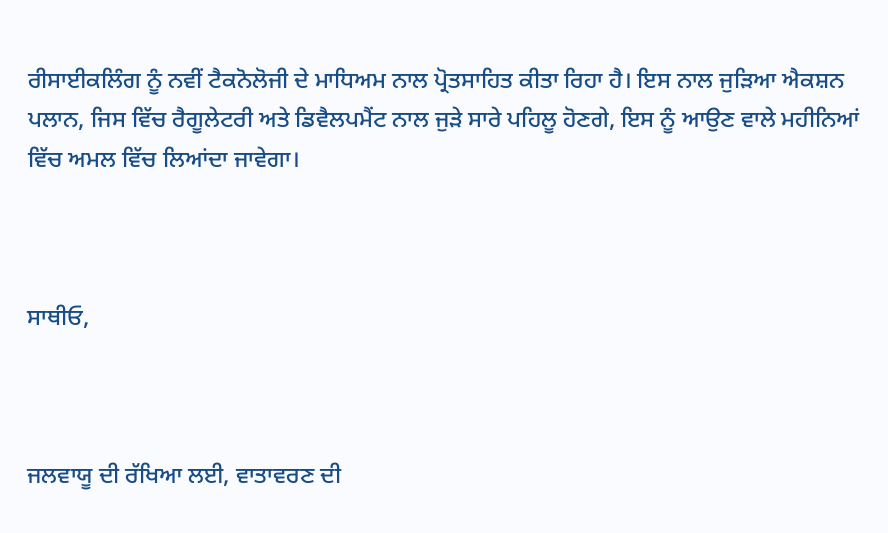ਰੀਸਾਈਕਲਿੰਗ ਨੂੰ ਨਵੀਂ ਟੈਕਨੋਲੋਜੀ ਦੇ ਮਾਧਿਅਮ ਨਾਲ ਪ੍ਰੋਤਸਾਹਿਤ ਕੀਤਾ ਰਿਹਾ ਹੈ। ਇਸ ਨਾਲ ਜੁੜਿਆ ਐਕਸ਼ਨ ਪਲਾਨ, ਜਿਸ ਵਿੱਚ ਰੈਗੂਲੇਟਰੀ ਅਤੇ ਡਿਵੈਲਪਮੈਂਟ ਨਾਲ ਜੁੜੇ ਸਾਰੇ ਪਹਿਲੂ ਹੋਣਗੇ, ਇਸ ਨੂੰ ਆਉਣ ਵਾਲੇ ਮਹੀਨਿਆਂ ਵਿੱਚ ਅਮਲ ਵਿੱਚ ਲਿਆਂਦਾ ਜਾਵੇਗਾ।



ਸਾਥੀਓ,



ਜਲਵਾਯੂ ਦੀ ਰੱਖਿਆ ਲਈ, ਵਾਤਾਵਰਣ ਦੀ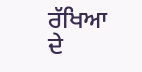ਰੱਖਿਆ ਦੇ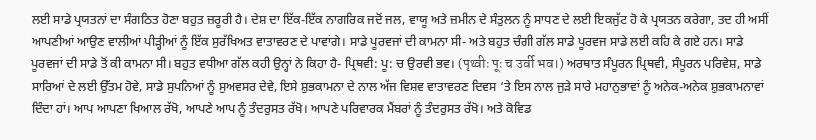ਲਈ ਸਾਡੇ ਪ੍ਰਯਤਨਾਂ ਦਾ ਸੰਗਠਿਤ ਹੋਣਾ ਬਹੁਤ ਜ਼ਰੂਰੀ ਹੈ। ਦੇਸ਼ ਦਾ ਇੱਕ-ਇੱਕ ਨਾਗਰਿਕ ਜਦੋਂ ਜਲ, ਵਾਯੂ ਅਤੇ ਜ਼ਮੀਨ ਦੇ ਸੰਤੁਲਨ ਨੂੰ ਸਾਧਣ ਦੇ ਲਈ ਇਕਜੁੱਟ ਹੋ ਕੇ ਪ੍ਰਯਤਨ ਕਰੇਗਾ, ਤਦ ਹੀ ਅਸੀਂ ਆਪਣੀਆਂ ਆਉਣ ਵਾਲੀਆਂ ਪੀੜ੍ਹੀਆਂ ਨੂੰ ਇੱਕ ਸੁਰੱਖਿਅਤ ਵਾਤਾਵਰਣ ਦੇ ਪਾਵਾਂਗੇ। ਸਾਡੇ ਪੂਰਵਜਾਂ ਦੀ ਕਾਮਨਾ ਸੀ- ਅਤੇ ਬਹੁਤ ਚੰਗੀ ਗੱਲ ਸਾਡੇ ਪੂਰਵਜ ਸਾਡੇ ਲਈ ਕਹਿ ਕੇ ਗਏ ਹਨ। ਸਾਡੇ ਪੂਰਵਜਾਂ ਦੀ ਸਾਡੇ ਤੋਂ ਕੀ ਕਾਮਨਾ ਸੀ। ਬਹੁਤ ਵਧੀਆ ਗੱਲ ਕਹੀ ਉਨ੍ਹਾਂ ਨੇ ਕਿਹਾ ਹੈ- ਪ੍ਰਿਥਵੀ: ਪੂ: ਚ ਉਰਵੀ ਭਵ। (पृथ्वीः पूः च उर्वी भव।) ਅਰਥਾਤ ਸੰਪੂਰਨ ਪ੍ਰਿਥਵੀ, ਸੰਪੂਰਨ ਪਰਿਵੇਸ਼, ਸਾਡੇ ਸਾਰਿਆਂ ਦੇ ਲਈ ਉੱਤਮ ਹੋਵੇ, ਸਾਡੇ ਸੁਪਨਿਆਂ ਨੂੰ ਸੁਅਵਸਰ ਦੇਵੇ, ਇਸੇ ਸ਼ੁਭਕਾਮਨਾ ਦੇ ਨਾਲ ਅੱਜ ਵਿਸ਼ਵ ਵਾਤਾਵਰਣ ਦਿਵਸ ‘ਤੇ ਇਸ ਨਾਲ ਜੁੜੇ ਸਾਰੇ ਮਹਾਨੁਭਾਵਾਂ ਨੂੰ ਅਨੇਕ-ਅਨੇਕ ਸ਼ੁਭਕਾਮਨਾਵਾਂ ਦਿੰਦਾ ਹਾਂ। ਆਪ ਆਪਣਾ ਖਿਆਲ ਰੱਖੋ, ਆਪਣੇ ਆਪ ਨੂੰ ਤੰਦਰੁਸਤ ਰੱਖੋ। ਆਪਣੇ ਪਰਿਵਾਰਕ ਮੈਂਬਰਾਂ ਨੂੰ ਤੰਦਰੁਸਤ ਰੱਖੋ। ਅਤੇ ਕੋਵਿਡ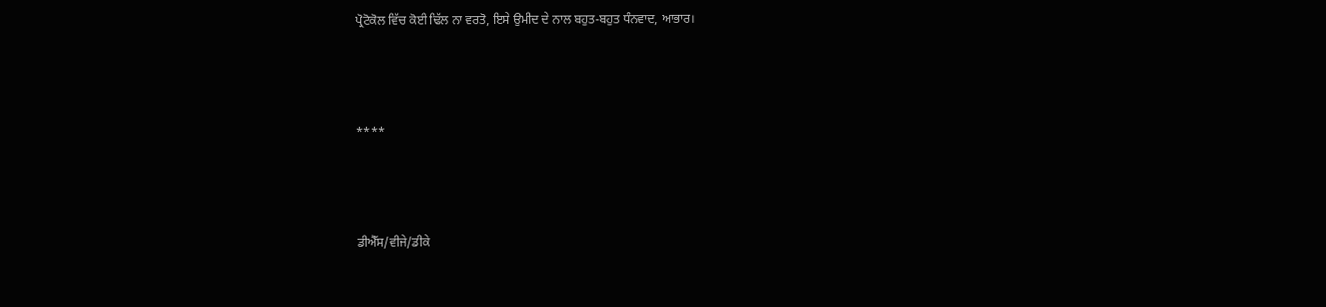ਪ੍ਰੋਟੋਕੋਲ ਵਿੱਚ ਕੋਈ ਢਿੱਲ ਨਾ ਵਰਤੋ, ਇਸੇ ਉਮੀਦ ਦੇ ਨਾਲ ਬਹੁਤ-ਬਹੁਤ ਧੰਨਵਾਦ, ਆਭਾਰ।



****



ਡੀਐੱਸ/ਵੀਜੇ/ਡੀਕੇ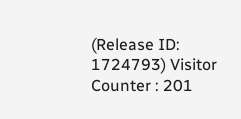(Release ID: 1724793) Visitor Counter : 201